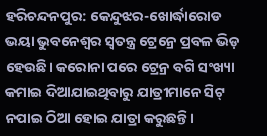ହରିଚନ୍ଦନପୁର: କେନ୍ଦୁଝର-ଖୋର୍ଦ୍ଧାରୋଡ ଭୟା ଭୁବନେଶ୍ବର ସ୍ବତନ୍ତ୍ର ଟ୍ରେନ୍ରେ ପ୍ରବଳ ଭିଡ଼ ହେଉଛି। କରୋନା ପରେ ଟ୍ରେନ୍ର ବଗି ସଂଖ୍ୟା କମାଇ ଦିଆଯାଇଥିବାରୁ ଯାତ୍ରୀମାନେ ସିଟ୍ ନପାଇ ଠିଆ ହୋଇ ଯାତ୍ରା କରୁଛନ୍ତି।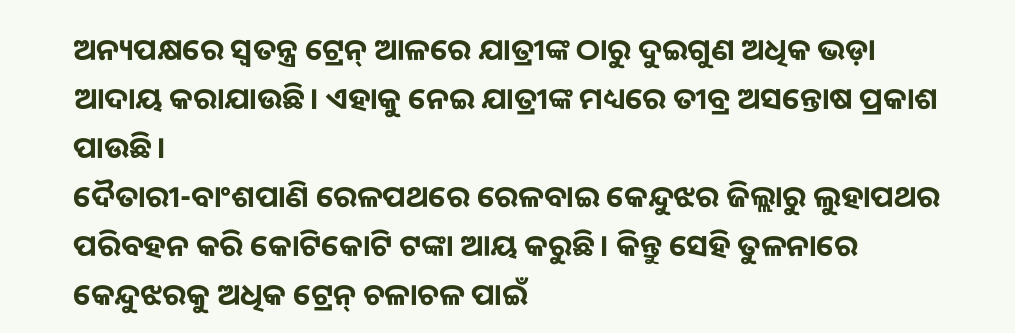ଅନ୍ୟପକ୍ଷରେ ସ୍ବତନ୍ତ୍ର ଟ୍ରେନ୍ ଆଳରେ ଯାତ୍ରୀଙ୍କ ଠାରୁ ଦୁଇଗୁଣ ଅଧିକ ଭଡ଼ା ଆଦାୟ କରାଯାଉଛି। ଏହାକୁ ନେଇ ଯାତ୍ରୀଙ୍କ ମଧ୍ୟରେ ତୀବ୍ର ଅସନ୍ତୋଷ ପ୍ରକାଶ ପାଉଛି।
ଦୈତାରୀ-ବାଂଶପାଣି ରେଳପଥରେ ରେଳବାଇ କେନ୍ଦୁଝର ଜିଲ୍ଲାରୁ ଲୁହାପଥର ପରିବହନ କରି କୋଟିକୋଟି ଟଙ୍କା ଆୟ କରୁଛି। କିନ୍ତୁ ସେହି ତୁଳନାରେ କେନ୍ଦୁଝରକୁ ଅଧିକ ଟ୍ରେନ୍ ଚଳାଚଳ ପାଇଁ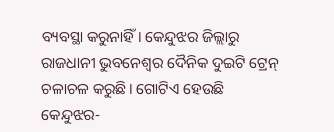ବ୍ୟବସ୍ଥା କରୁନାହିଁ। କେନ୍ଦୁଝର ଜିଲ୍ଲାରୁ ରାଜଧାନୀ ଭୁବନେଶ୍ବର ଦୈନିକ ଦୁଇଟି ଟ୍ରେନ୍ ଚଳାଚଳ କରୁଛି। ଗୋଟିଏ ହେଉଛି କେନ୍ଦୁଝର-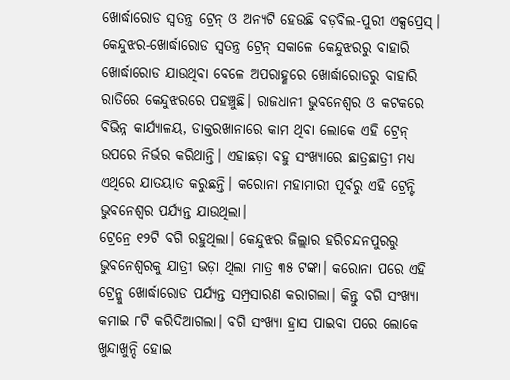ଖୋର୍ଦ୍ଧାରୋଡ ସ୍ବତନ୍ତ୍ର ଟ୍ରେନ୍ ଓ ଅନ୍ୟଟି ହେଉଛି ବଡ଼ବିଲ-ପୁରୀ ଏକ୍ସପ୍ରେସ୍। କେନ୍ଦୁଝର-ଖୋର୍ଦ୍ଧାରୋଡ ସ୍ବତନ୍ତ୍ର ଟ୍ରେନ୍ ସକାଳେ କେନ୍ଦୁଝରରୁ ବାହାରି ଖୋର୍ଦ୍ଧାରୋଡ ଯାଉଥିବା ବେଳେ ଅପରାହ୍ଣରେ ଖୋର୍ଦ୍ଧାରୋଡରୁ ବାହାରି ରାତିରେ କେନ୍ଦୁଝରରେ ପହଞ୍ଚୁଛି। ରାଜଧାନୀ ଭୁବନେଶ୍ବର ଓ କଟକରେ ବିଭିନ୍ନ କାର୍ଯ୍ୟାଳୟ, ଡାକ୍ତରଖାନାରେ କାମ ଥିବା ଲୋକେ ଏହି ଟ୍ରେନ୍ ଉପରେ ନିର୍ଭର କରିଥାନ୍ତି। ଏହାଛଡ଼ା ବହୁ ସଂଖ୍ୟାରେ ଛାତ୍ରଛାତ୍ରୀ ମଧ୍ୟ ଏଥିରେ ଯାତୟାତ କରୁଛନ୍ତି। କରୋନା ମହାମାରୀ ପୂର୍ବରୁ ଏହି ଟ୍ରେନ୍ଟି ଭୁବନେଶ୍ବର ପର୍ଯ୍ୟନ୍ତ ଯାଉଥିଲା।
ଟ୍ରେନ୍ରେ ୧୨ଟି ବଗି ରହୁଥିଲା। କେନ୍ଦୁଝର ଜିଲ୍ଲାର ହରିଚନ୍ଦନପୁରରୁ ଭୁବନେଶ୍ବରକୁ ଯାତ୍ରୀ ଭଡ଼ା ଥିଲା ମାତ୍ର ୩୫ ଟଙ୍କା। କରୋନା ପରେ ଏହି ଟ୍ରେନ୍କୁ ଖୋର୍ଦ୍ଧାରୋଡ ପର୍ଯ୍ୟନ୍ତ ସମ୍ପ୍ରସାରଣ କରାଗଲା। କିନ୍ତୁ ବଗି ସଂଖ୍ୟା କମାଇ ୮ଟି କରିଦିଆଗଲା। ବଗି ସଂଖ୍ୟା ହ୍ରାସ ପାଇବା ପରେ ଲୋକେ ଖୁନ୍ଦାଖୁନ୍ଦି ହୋଇ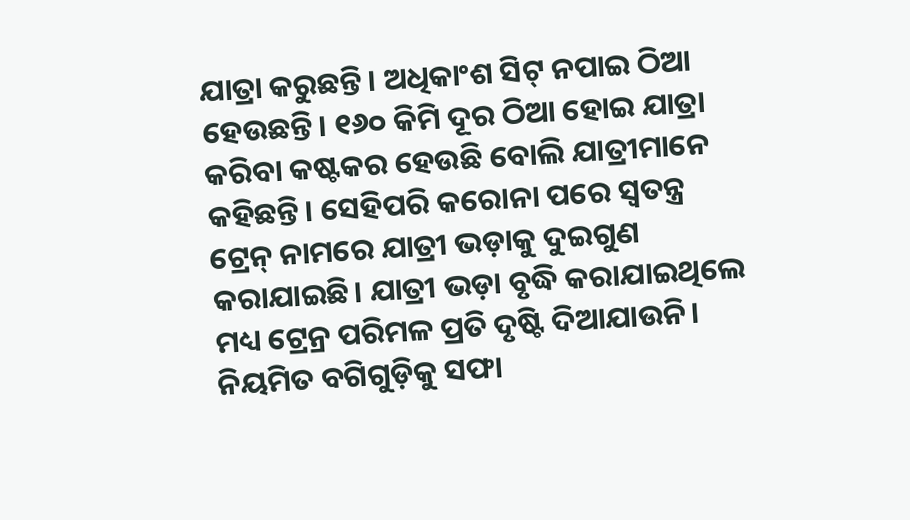ଯାତ୍ରା କରୁଛନ୍ତି। ଅଧିକାଂଶ ସିଟ୍ ନପାଇ ଠିଆ ହେଉଛନ୍ତି। ୧୬୦ କିମି ଦୂର ଠିଆ ହୋଇ ଯାତ୍ରା କରିବା କଷ୍ଟକର ହେଉଛି ବୋଲି ଯାତ୍ରୀମାନେ କହିଛନ୍ତି। ସେହିପରି କରୋନା ପରେ ସ୍ବତନ୍ତ୍ର ଟ୍ରେନ୍ ନାମରେ ଯାତ୍ରୀ ଭଡ଼ାକୁ ଦୁଇଗୁଣ କରାଯାଇଛି। ଯାତ୍ରୀ ଭଡ଼ା ବୃଦ୍ଧି କରାଯାଇଥିଲେ ମଧ୍ୟ ଟ୍ରେନ୍ର ପରିମଳ ପ୍ରତି ଦୃଷ୍ଟି ଦିଆଯାଉନି। ନିୟମିତ ବଗିଗୁଡ଼ିକୁ ସଫା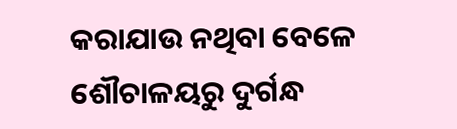କରାଯାଉ ନଥିବା ବେଳେ ଶୌଚାଳୟରୁ ଦୁର୍ଗନ୍ଧ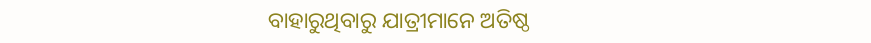ବାହାରୁଥିବାରୁ ଯାତ୍ରୀମାନେ ଅତିଷ୍ଠ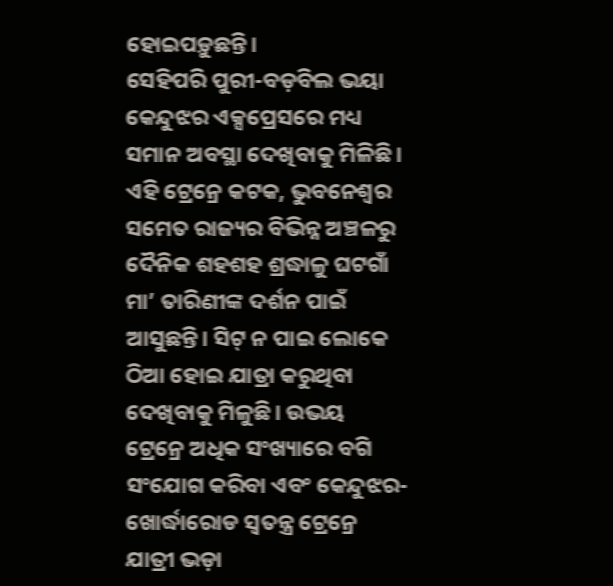ହୋଇପଡ଼ୁଛନ୍ତି।
ସେହିପରି ପୁରୀ-ବଡ଼ବିଲ ଭୟା କେନ୍ଦୁଝର ଏକ୍ସପ୍ରେସରେ ମଧ୍ୟ ସମାନ ଅବସ୍ଥା ଦେଖିବାକୁ ମିଳିଛି। ଏହି ଟ୍ରେନ୍ରେ କଟକ, ଭୁବନେଶ୍ୱର ସମେତ ରାଜ୍ୟର ବିଭିନ୍ନ ଅଞ୍ଚଳରୁ ଦୈନିକ ଶହଶହ ଶ୍ରଦ୍ଧାଳୁ ଘଟଗାଁ ମା’ ତାରିଣୀଙ୍କ ଦର୍ଶନ ପାଇଁ ଆସୁଛନ୍ତି। ସିଟ୍ ନ ପାଇ ଲୋକେ ଠିଆ ହୋଇ ଯାତ୍ରା କରୁଥିବା ଦେଖିବାକୁ ମିଳୁଛି। ଉଭୟ ଟ୍ରେନ୍ରେ ଅଧିକ ସଂଖ୍ୟାରେ ବଗି ସଂଯୋଗ କରିବା ଏବଂ କେନ୍ଦୁଝର-ଖୋର୍ଦ୍ଧାରୋଡ ସ୍ବତନ୍ତ୍ର ଟ୍ରେନ୍ରେ ଯାତ୍ରୀ ଭଡ଼ା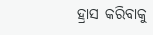ହ୍ରାସ କରିବାକୁ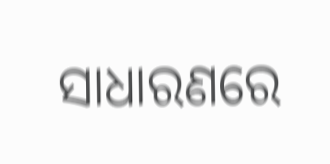ସାଧାରଣରେ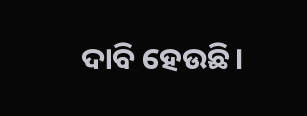ଦାବି ହେଉଛି।